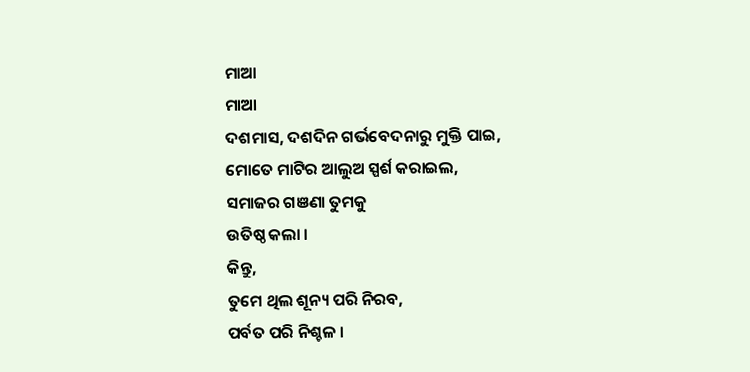ମାଆ
ମାଆ
ଦଶମାସ, ଦଶଦିନ ଗର୍ଭବେଦନାରୁ ମୁକ୍ତି ପାଇ,
ମୋତେ ମାଟିର ଆଲୁଅ ସ୍ପର୍ଶ କରାଇଲ,
ସମାଜର ଗଞଣା ତୁମକୁ
ଉତିଷ୍ଠ କଲା ।
କିନ୍ତୁ,
ତୁମେ ଥିଲ ଶୂନ୍ୟ ପରି ନିରବ,
ପର୍ବତ ପରି ନିଶ୍ଚଳ ।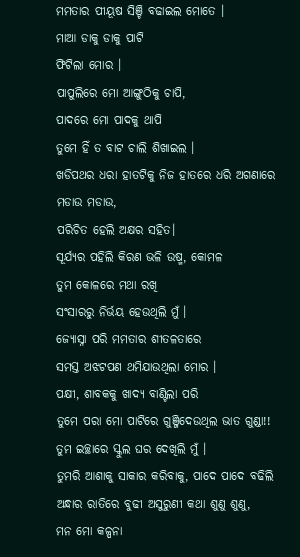ମମତାର ପୀୟୂଷ ସିଞ୍ଚି ବଢାଇଲ ମୋତେ ।
ମାଆ ଡାକୁ ଡାକୁ ପାଟି
ଫିଟିଲା ମୋର ।
ପାପୁଲିରେ ମୋ ଆଙ୍ଗୁଠିକୁ ଚାପି,
ପାଦରେ ମୋ ପାଦକୁ ଥାପି
ତୁମେ ହିଁ ତ ବାଟ ଚାଲି ଶିଖାଇଲ ।
ଖଡିପଥର ଧରା ହାତଟିକୁ ନିଜ ହାତରେ ଧରି ଅଗଣାରେ ମଡାଉ ମଡାଉ,
ପରିଚିତ ହେଲି ଅକ୍ଷର ସହିତ।
ସୂର୍ଯ୍ୟର ପହିଲି କିରଣ ଭଳି ଉଷ୍ମ, କୋମଳ
ତୁମ କୋଳରେ ମଥା ରଖି
ସଂସାରରୁ ନିର୍ଭୟ ହେଉଥିଲି ମୁଁ ।
ଜ୍ୟୋସ୍ନା ପରି ମମତାର ଶୀତଳତାରେ
ସମସ୍ତ ଅଝଟପଣ ଥମିଯାଉଥିଲା ମୋର ।
ପକ୍ଷୀ, ଶାବକକୁ ଖାଦ୍ୟ ବାଣ୍ଟିଲା ପରି
ତୁମେ ପରା ମୋ ପାଟିରେ ଗୁଞ୍ଜିଦେଉଥିଲ ଭାତ ଗୁଣ୍ଡା!!
ତୁମ ଇଚ୍ଛାରେ ସ୍କୁଲ ଘର ଦେଖିଲି ମୁଁ ।
ତୁମରି ଆଶାକୁ ସାକାର କରିବାକୁ, ପାଦେ ପାଦେ ବଢିଲି
ଅନ୍ଧାର ରାତିରେ ବୁଢୀ ଅସୁରୁଣୀ କଥା ଶୁଣୁ ଶୁଣୁ,
ମନ ମୋ କଳ୍ପନା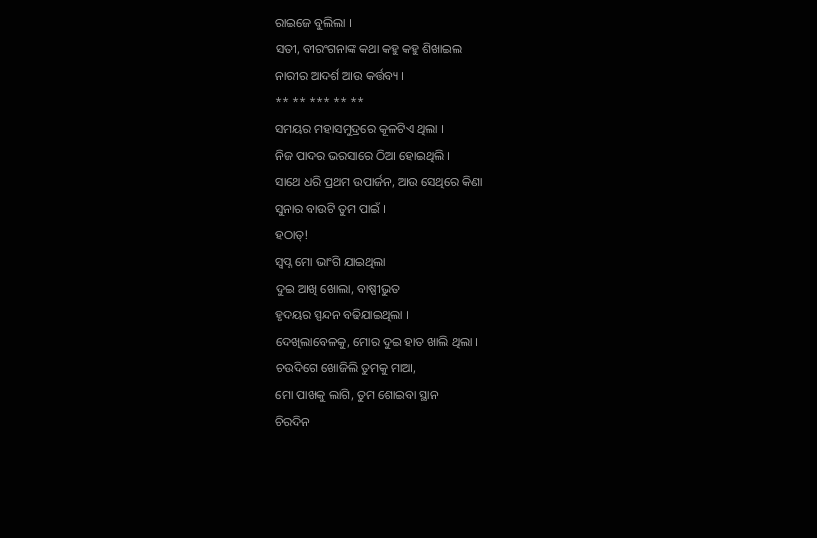ରାଇଜେ ବୁଲିଲା ।
ସତୀ, ବୀରଂଗନାଙ୍କ କଥା କହୁ କହୁ ଶିଖାଇଲ
ନାରୀର ଆଦର୍ଶ ଆଉ କର୍ତ୍ତବ୍ୟ ।
** ** *** ** **
ସମୟର ମହାସମୁଦ୍ରରେ କୂଳଟିଏ ଥିଲା ।
ନିଜ ପାଦର ଭରସାରେ ଠିଆ ହୋଇଥିଲି ।
ସାଥେ ଧରି ପ୍ରଥମ ଉପାର୍ଜନ, ଆଉ ସେଥିରେ କିଣା
ସୁନାର ବାଉଟି ତୁମ ପାଇଁ ।
ହଠାତ୍!
ସ୍ୱପ୍ନ ମୋ ଭାଂଗି ଯାଇଥିଲା
ଦୁଇ ଆଖି ଖୋଲା, ବାଷ୍ପୀଭୁତ
ହୃଦୟର ସ୍ପନ୍ଦନ ବଢିଯାଇଥିଲା ।
ଦେଖିଲାବେଳକୁ, ମୋର ଦୁଇ ହାତ ଖାଲି ଥିଲା ।
ଚଉଦିଗେ ଖୋଜିଲି ତୁମକୁ ମାଆ,
ମୋ ପାଖକୁ ଲାଗି, ତୁମ ଶୋଇବା ସ୍ଥାନ
ଚିରଦିନ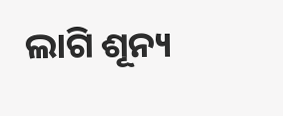ଲାଗି ଶୂନ୍ୟ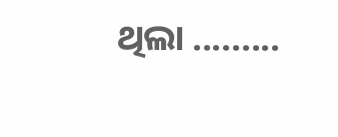ଥିଲା .........